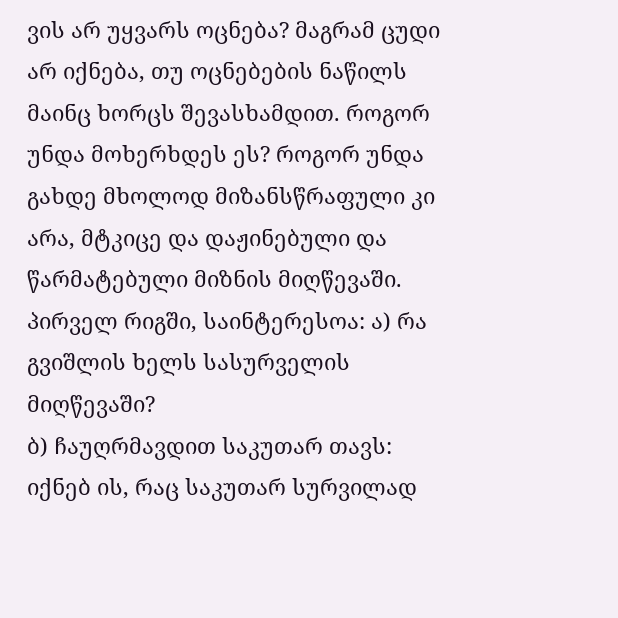ვის არ უყვარს ოცნება? მაგრამ ცუდი არ იქნება, თუ ოცნებების ნაწილს მაინც ხორცს შევასხამდით. როგორ უნდა მოხერხდეს ეს? როგორ უნდა გახდე მხოლოდ მიზანსწრაფული კი არა, მტკიცე და დაჟინებული და წარმატებული მიზნის მიღწევაში.
პირველ რიგში, საინტერესოა: ა) რა გვიშლის ხელს სასურველის მიღწევაში?
ბ) ჩაუღრმავდით საკუთარ თავს: იქნებ ის, რაც საკუთარ სურვილად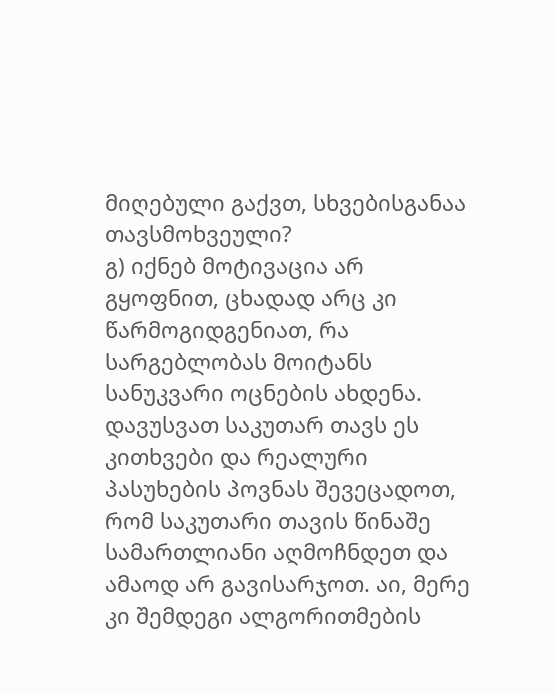მიღებული გაქვთ, სხვებისგანაა თავსმოხვეული?
გ) იქნებ მოტივაცია არ გყოფნით, ცხადად არც კი წარმოგიდგენიათ, რა სარგებლობას მოიტანს სანუკვარი ოცნების ახდენა.
დავუსვათ საკუთარ თავს ეს კითხვები და რეალური პასუხების პოვნას შევეცადოთ, რომ საკუთარი თავის წინაშე სამართლიანი აღმოჩნდეთ და ამაოდ არ გავისარჯოთ. აი, მერე კი შემდეგი ალგორითმების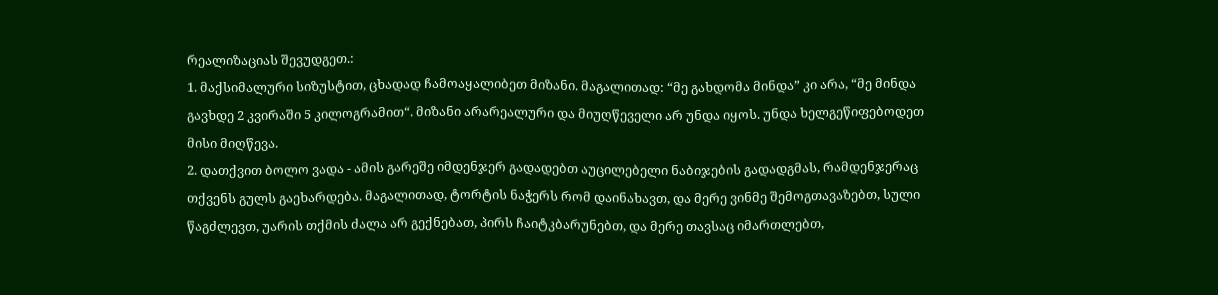რეალიზაციას შევუდგეთ.:
1. მაქსიმალური სიზუსტით, ცხადად ჩამოაყალიბეთ მიზანი. მაგალითად: “მე გახდომა მინდა” კი არა, “მე მინდა გავხდე 2 კვირაში 5 კილოგრამით“. მიზანი არარეალური და მიუღწეველი არ უნდა იყოს. უნდა ხელგეწიფებოდეთ მისი მიღწევა.
2. დათქვით ბოლო ვადა - ამის გარეშე იმდენჯერ გადადებთ აუცილებელი ნაბიჯების გადადგმას, რამდენჯერაც თქვენს გულს გაეხარდება. მაგალითად, ტორტის ნაჭერს რომ დაინახავთ, და მერე ვინმე შემოგთავაზებთ, სული წაგძლევთ, უარის თქმის ძალა არ გექნებათ, პირს ჩაიტკბარუნებთ, და მერე თავსაც იმართლებთ,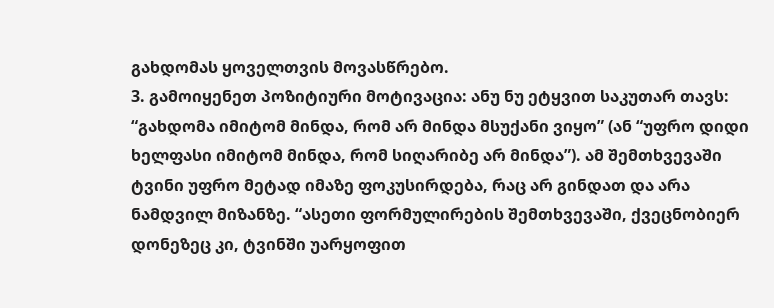გახდომას ყოველთვის მოვასწრებო.
3. გამოიყენეთ პოზიტიური მოტივაცია: ანუ ნუ ეტყვით საკუთარ თავს: “გახდომა იმიტომ მინდა, რომ არ მინდა მსუქანი ვიყო” (ან “უფრო დიდი ხელფასი იმიტომ მინდა, რომ სიღარიბე არ მინდა”). ამ შემთხვევაში ტვინი უფრო მეტად იმაზე ფოკუსირდება, რაც არ გინდათ და არა ნამდვილ მიზანზე. “ასეთი ფორმულირების შემთხვევაში, ქვეცნობიერ დონეზეც კი, ტვინში უარყოფით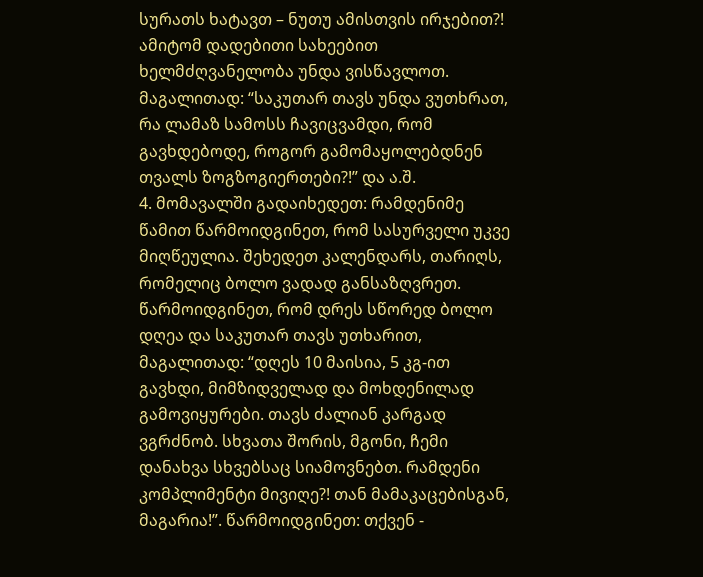სურათს ხატავთ – ნუთუ ამისთვის ირჯებით?! ამიტომ დადებითი სახეებით ხელმძღვანელობა უნდა ვისწავლოთ. მაგალითად: “საკუთარ თავს უნდა ვუთხრათ, რა ლამაზ სამოსს ჩავიცვამდი, რომ გავხდებოდე, როგორ გამომაყოლებდნენ თვალს ზოგზოგიერთები?!” და ა.შ.
4. მომავალში გადაიხედეთ: რამდენიმე წამით წარმოიდგინეთ, რომ სასურველი უკვე მიღწეულია. შეხედეთ კალენდარს, თარიღს, რომელიც ბოლო ვადად განსაზღვრეთ. წარმოიდგინეთ, რომ დრეს სწორედ ბოლო დღეა და საკუთარ თავს უთხარით, მაგალითად: “დღეს 10 მაისია, 5 კგ-ით გავხდი, მიმზიდველად და მოხდენილად გამოვიყურები. თავს ძალიან კარგად ვგრძნობ. სხვათა შორის, მგონი, ჩემი დანახვა სხვებსაც სიამოვნებთ. რამდენი კომპლიმენტი მივიღე?! თან მამაკაცებისგან, მაგარია!”. წარმოიდგინეთ: თქვენ -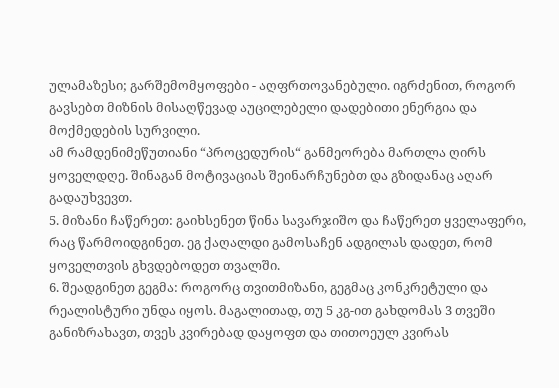ულამაზესი; გარშემომყოფები - აღფრთოვანებული. იგრძენით, როგორ გავსებთ მიზნის მისაღწევად აუცილებელი დადებითი ენერგია და მოქმედების სურვილი.
ამ რამდენიმეწუთიანი “პროცედურის“ განმეორება მართლა ღირს ყოველდღე. შინაგან მოტივაციას შეინარჩუნებთ და გზიდანაც აღარ გადაუხვევთ.
5. მიზანი ჩაწერეთ: გაიხსენეთ წინა სავარჯიშო და ჩაწერეთ ყველაფერი, რაც წარმოიდგინეთ. ეგ ქაღალდი გამოსაჩენ ადგილას დადეთ, რომ ყოველთვის გხვდებოდეთ თვალში.
6. შეადგინეთ გეგმა: როგორც თვითმიზანი, გეგმაც კონკრეტული და რეალისტური უნდა იყოს. მაგალითად, თუ 5 კგ-ით გახდომას 3 თვეში განიზრახავთ, თვეს კვირებად დაყოფთ და თითოეულ კვირას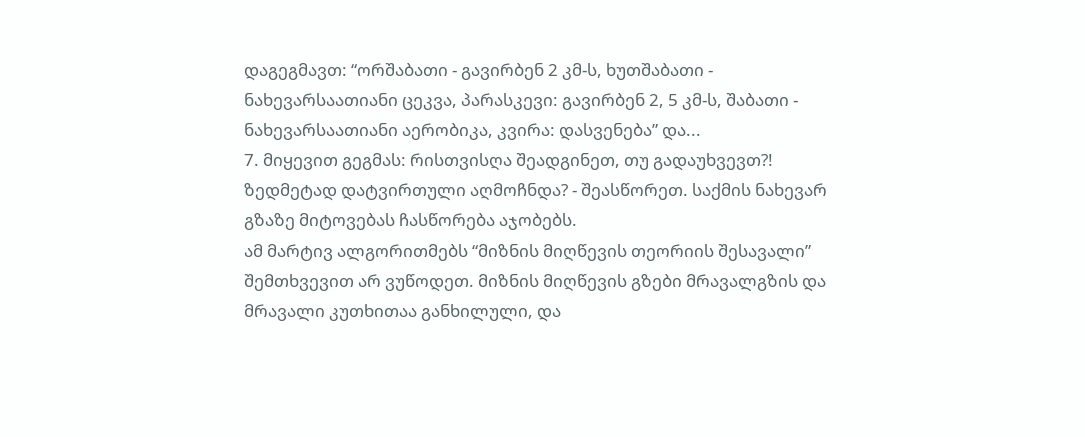დაგეგმავთ: “ორშაბათი - გავირბენ 2 კმ-ს, ხუთშაბათი - ნახევარსაათიანი ცეკვა, პარასკევი: გავირბენ 2, 5 კმ-ს, შაბათი - ნახევარსაათიანი აერობიკა, კვირა: დასვენება” და...
7. მიყევით გეგმას: რისთვისღა შეადგინეთ, თუ გადაუხვევთ?! ზედმეტად დატვირთული აღმოჩნდა? - შეასწორეთ. საქმის ნახევარ გზაზე მიტოვებას ჩასწორება აჯობებს.
ამ მარტივ ალგორითმებს “მიზნის მიღწევის თეორიის შესავალი” შემთხვევით არ ვუწოდეთ. მიზნის მიღწევის გზები მრავალგზის და მრავალი კუთხითაა განხილული, და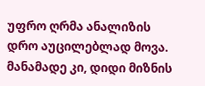უფრო ღრმა ანალიზის დრო აუცილებლად მოვა. მანამადე კი, დიდი მიზნის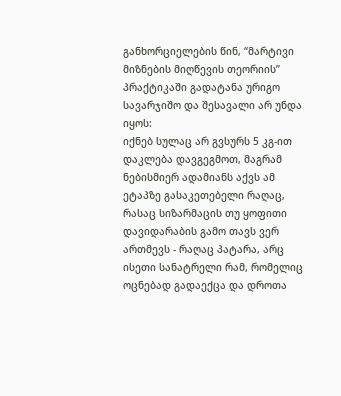განხორციელების წინ, “მარტივი მიზნების მიღწევის თეორიის” პრაქტიკაში გადატანა ურიგო სავარჯიშო და შესავალი არ უნდა იყოს:
იქნებ სულაც არ გვსურს 5 კგ-ით დაკლება დავგეგმოთ, მაგრამ ნებისმიერ ადამიანს აქვს ამ ეტაპზე გასაკეთებელი რაღაც, რასაც სიზარმაცის თუ ყოფითი დავიდარაბის გამო თავს ვერ ართმევს - რაღაც პატარა, არც ისეთი სანატრელი რამ, რომელიც ოცნებად გადაექცა და დროთა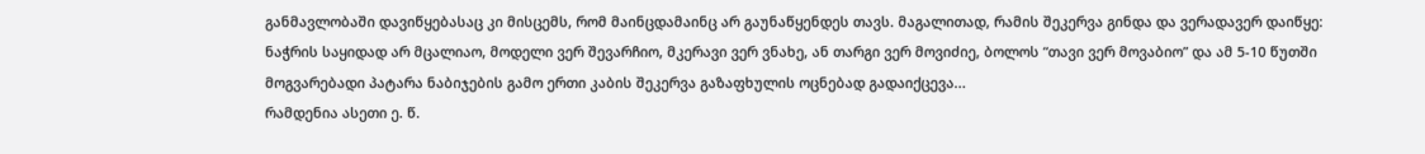განმავლობაში დავიწყებასაც კი მისცემს, რომ მაინცდამაინც არ გაუნაწყენდეს თავს. მაგალითად, რამის შეკერვა გინდა და ვერადავერ დაიწყე: ნაჭრის საყიდად არ მცალიაო, მოდელი ვერ შევარჩიო, მკერავი ვერ ვნახე, ან თარგი ვერ მოვიძიე, ბოლოს “თავი ვერ მოვაბიო” და ამ 5-10 წუთში მოგვარებადი პატარა ნაბიჯების გამო ერთი კაბის შეკერვა გაზაფხულის ოცნებად გადაიქცევა...
რამდენია ასეთი ე. წ.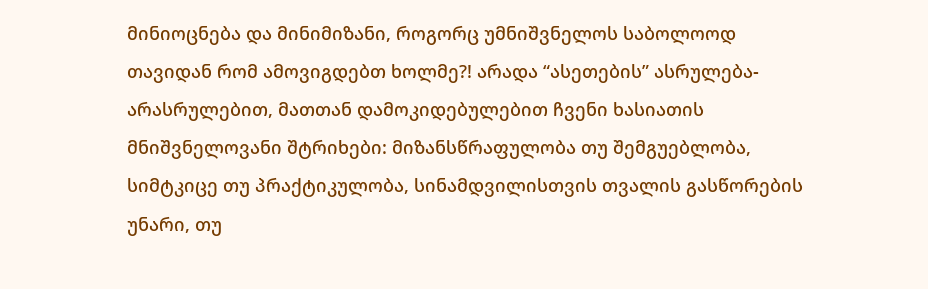მინიოცნება და მინიმიზანი, როგორც უმნიშვნელოს საბოლოოდ თავიდან რომ ამოვიგდებთ ხოლმე?! არადა “ასეთების” ასრულება-არასრულებით, მათთან დამოკიდებულებით ჩვენი ხასიათის მნიშვნელოვანი შტრიხები: მიზანსწრაფულობა თუ შემგუებლობა, სიმტკიცე თუ პრაქტიკულობა, სინამდვილისთვის თვალის გასწორების უნარი, თუ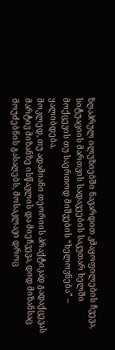ზღაპრულ ილუზიებში ნავარდით კმაყოფილების ჩვევა, სიტუაციის მართვის სადავეების საკუთარ ხელში მოქცევის თუ საერთოდ მიშვების “ხელოვნება” – ყალიბდება.
მოკლედ, თუ ადამიანი თეორიის პრაქტიკად გადაქცევას მარტივ მიზანზე ისწავლის და მიეჩვევა, დიდ მიზანსაც მოუძებნის გასაღებს, მოსაკლავი დროც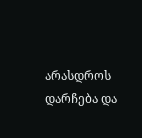არასდროს დარჩება და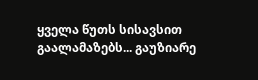ყველა წუთს სისავსით გაალამაზებს... გაუზიარე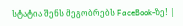სტატია შენს მეგობრებს FaceBook-ზე! |